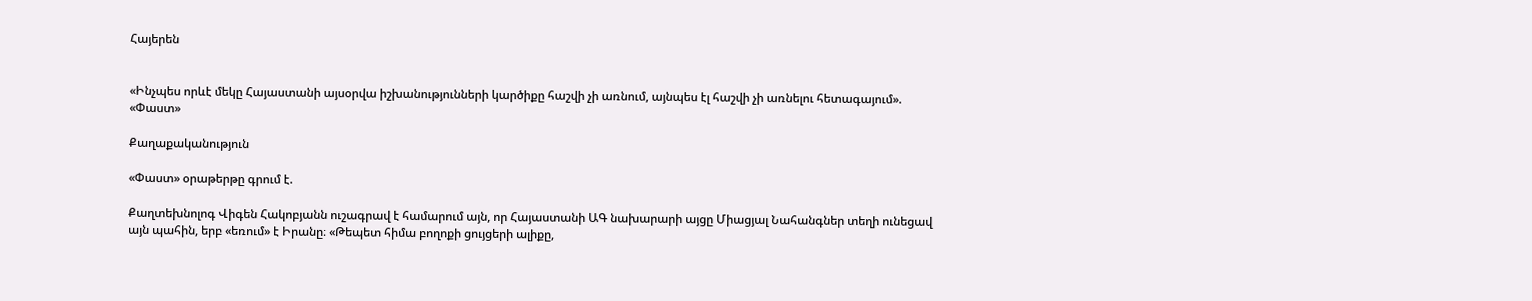Հայերեն


«Ինչպես որևէ մեկը Հայաստանի այսօրվա իշխանությունների կարծիքը հաշվի չի առնում, այնպես էլ հաշվի չի առնելու հետագայում». «Փաստ»

Քաղաքականություն

«Փաստ» օրաթերթը գրում է.

Քաղտեխնոլոգ Վիգեն Հակոբյանն ուշագրավ է համարում այն, որ Հայաստանի ԱԳ նախարարի այցը Միացյալ Նահանգներ տեղի ունեցավ այն պահին, երբ «եռում» է Իրանը։ «Թեպետ հիմա բողոքի ցույցերի ալիքը,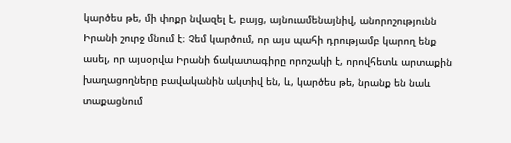կարծես թե, մի փոքր նվազել է, բայց, այնուամենայնիվ, անորոշությունն Իրանի շուրջ մնում է։ Չեմ կարծում, որ այս պահի դրությամբ կարող ենք ասել, որ այսօրվա Իրանի ճակատագիրը որոշակի է, որովհետև արտաքին խաղացողները բավականին ակտիվ են, և, կարծես թե, նրանք են նաև տաքացնում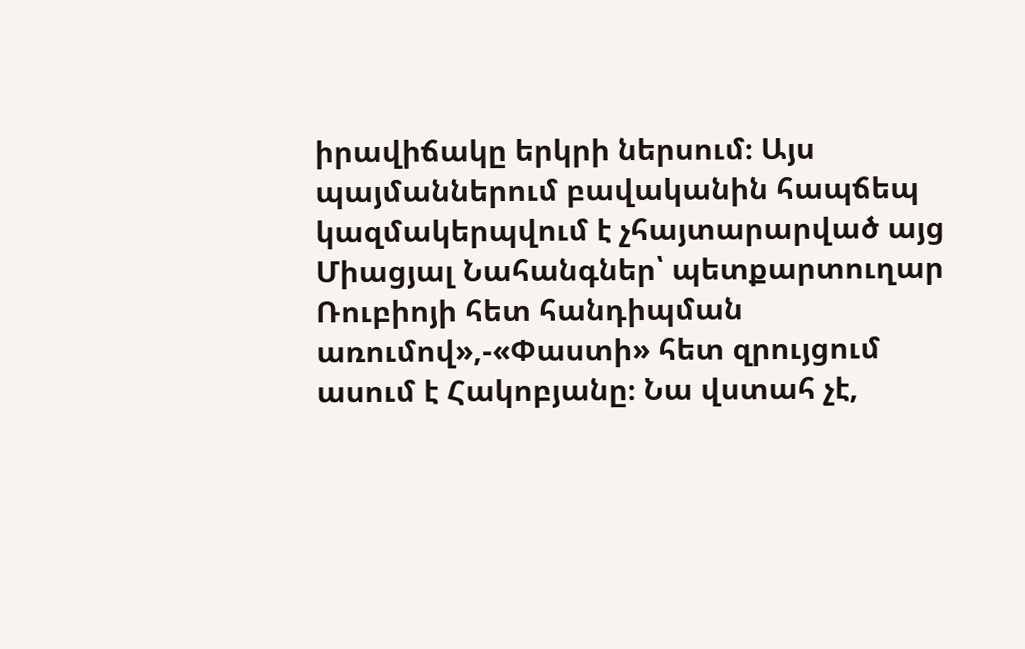իրավիճակը երկրի ներսում։ Այս պայմաններում բավականին հապճեպ կազմակերպվում է չհայտարարված այց Միացյալ Նահանգներ՝ պետքարտուղար Ռուբիոյի հետ հանդիպման առումով»,-«Փաստի» հետ զրույցում ասում է Հակոբյանը։ Նա վստահ չէ,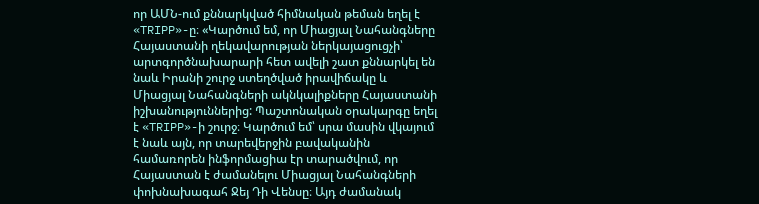որ ԱՄՆ-ում քննարկված հիմնական թեման եղել է «TRIPP»-ը։ «Կարծում եմ, որ Միացյալ Նահանգները Հայաստանի ղեկավարության ներկայացուցչի՝ արտգործնախարարի հետ ավելի շատ քննարկել են նաև Իրանի շուրջ ստեղծված իրավիճակը և Միացյալ Նահանգների ակնկալիքները Հայաստանի իշխանություններից: Պաշտոնական օրակարգը եղել է «TRIPP»-ի շուրջ։ Կարծում եմ՝ սրա մասին վկայում է նաև այն, որ տարեվերջին բավականին համառորեն ինֆորմացիա էր տարածվում, որ Հայաստան է ժամանելու Միացյալ Նահանգների փոխնախագահ Ջեյ Դի Վենսը։ Այդ ժամանակ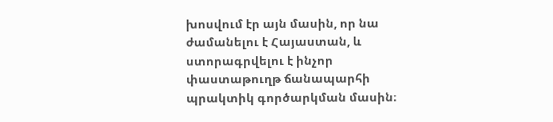խոսվում էր այն մասին, որ նա ժամանելու է Հայաստան, և ստորագրվելու է ինչոր փաստաթուղթ ճանապարհի պրակտիկ գործարկման մասին։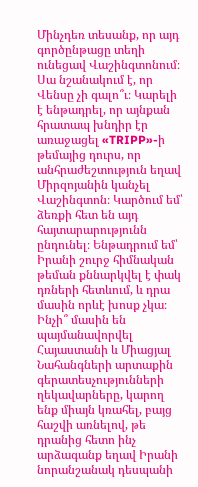Մինչդեռ տեսանք, որ այդ գործընթացը տեղի ունեցավ Վաշինգտոնում։ Սա նշանակում է, որ Վենսը չի գալո՞ւ։ Կարելի է ենթադրել, որ այնքան հրատապ խնդիր էր առաջացել «TRIPP»-ի թեմայից դուրս, որ անհրաժեշտություն եղավ Միրզոյանին կանչել Վաշինգտոն։ Կարծում եմ՝ ձեռքի հետ են այդ հայտարարությունն ընդունել։ Ենթադրում եմ՝ Իրանի շուրջ հիմնական թեման քննարկվել է փակ դռների հետևում, և դրա մասին որևէ խոսք չկա։ Ինչի՞ մասին են պայմանավորվել Հայաստանի և Միացյալ Նահանգների արտաքին գերատեսչությունների ղեկավարները, կարող ենք միայն կռահել, բայց հաշվի առնելով, թե դրանից հետո ինչ արձագանք եղավ Իրանի նորանշանակ դեսպանի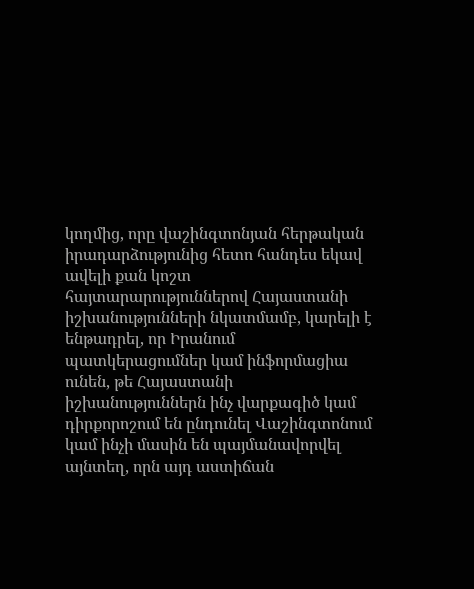կողմից, որը վաշինգտոնյան հերթական իրադարձությունից հետո հանդես եկավ ավելի քան կոշտ հայտարարություններով Հայաստանի իշխանությունների նկատմամբ, կարելի է ենթադրել, որ Իրանում պատկերացումներ կամ ինֆորմացիա ունեն, թե Հայաստանի իշխանություններն ինչ վարքագիծ կամ դիրքորոշում են ընդունել Վաշինգտոնում կամ ինչի մասին են պայմանավորվել այնտեղ, որն այդ աստիճան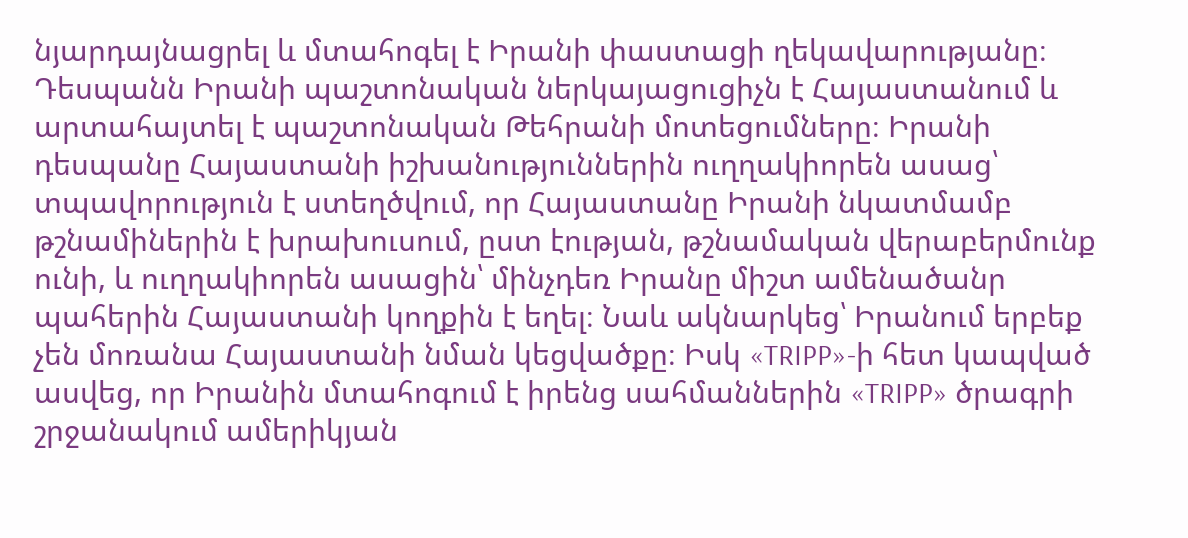նյարդայնացրել և մտահոգել է Իրանի փաստացի ղեկավարությանը։ Դեսպանն Իրանի պաշտոնական ներկայացուցիչն է Հայաստանում և արտահայտել է պաշտոնական Թեհրանի մոտեցումները։ Իրանի դեսպանը Հայաստանի իշխանություններին ուղղակիորեն ասաց՝ տպավորություն է ստեղծվում, որ Հայաստանը Իրանի նկատմամբ թշնամիներին է խրախուսում, ըստ էության, թշնամական վերաբերմունք ունի, և ուղղակիորեն ասացին՝ մինչդեռ Իրանը միշտ ամենածանր պահերին Հայաստանի կողքին է եղել։ Նաև ակնարկեց՝ Իրանում երբեք չեն մոռանա Հայաստանի նման կեցվածքը։ Իսկ «TRIPP»-ի հետ կապված ասվեց, որ Իրանին մտահոգում է իրենց սահմաններին «TRIPP» ծրագրի շրջանակում ամերիկյան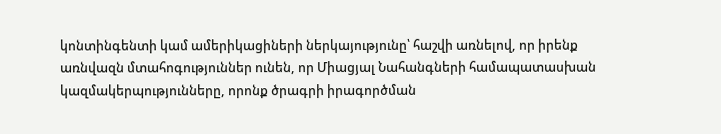կոնտինգենտի կամ ամերիկացիների ներկայությունը՝ հաշվի առնելով, որ իրենք առնվազն մտահոգություններ ունեն, որ Միացյալ Նահանգների համապատասխան կազմակերպությունները, որոնք ծրագրի իրագործման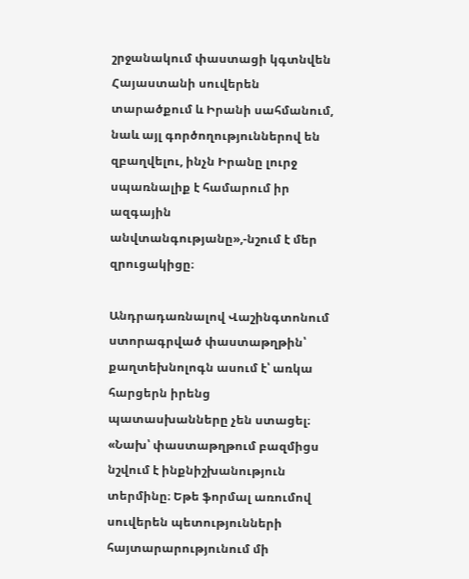շրջանակում փաստացի կգտնվեն Հայաստանի սուվերեն տարածքում և Իրանի սահմանում, նաև այլ գործողություններով են զբաղվելու, ինչն Իրանը լուրջ սպառնալիք է համարում իր ազգային անվտանգությանը»,-նշում է մեր զրուցակիցը։

Անդրադառնալով Վաշինգտոնում ստորագրված փաստաթղթին՝ քաղտեխնոլոգն ասում է՝ առկա հարցերն իրենց պատասխանները չեն ստացել։ «Նախ՝ փաստաթղթում բազմիցս նշվում է ինքնիշխանություն տերմինը։ Եթե ֆորմալ առումով սուվերեն պետությունների հայտարարությունում մի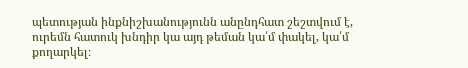պետության ինքնիշխանությունն անընդհատ շեշտվում է, ուրեմն հատուկ խնդիր կա այդ թեման կա՛մ փակել, կա՛մ քողարկել։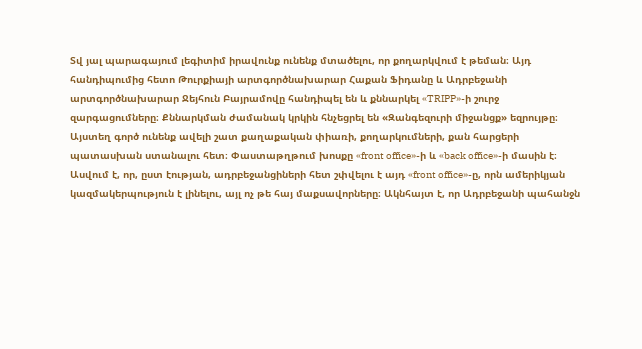Տվ յալ պարագայում լեգիտիմ իրավունք ունենք մտածելու, որ քողարկվում է թեման։ Այդ հանդիպումից հետո Թուրքիայի արտգործնախարար Հաքան Ֆիդանը և Ադրբեջանի արտգործնախարար Ջեյհուն Բայրամովը հանդիպել են և քննարկել «TRIPP»-ի շուրջ զարգացումները։ Քննարկման ժամանակ կրկին հնչեցրել են «Զանգեզուրի միջանցք» եզրույթը։ Այստեղ գործ ունենք ավելի շատ քաղաքական փիառի, քողարկումների, քան հարցերի պատասխան ստանալու հետ։ Փաստաթղթում խոսքը «front office»-ի և «back office»-ի մասին է։ Ասվում է, որ, ըստ էության, ադրբեջանցիների հետ շփվելու է այդ «front office»-ը, որն ամերիկյան կազմակերպություն է լինելու, այլ ոչ թե հայ մաքսավորները։ Ակնհայտ է, որ Ադրբեջանի պահանջն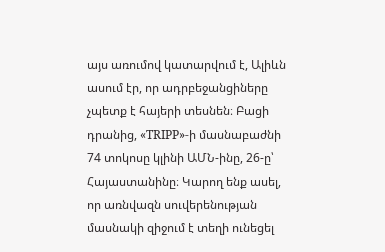այս առումով կատարվում է, Ալիևն ասում էր, որ ադրբեջանցիները չպետք է հայերի տեսնեն։ Բացի դրանից, «TRIPP»-ի մասնաբաժնի 74 տոկոսը կլինի ԱՄՆ-ինը, 26-ը՝ Հայաստանինը։ Կարող ենք ասել, որ առնվազն սուվերենության մասնակի զիջում է տեղի ունեցել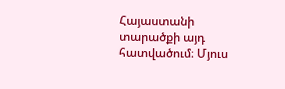Հայաստանի տարածքի այդ հատվածում։ Մյուս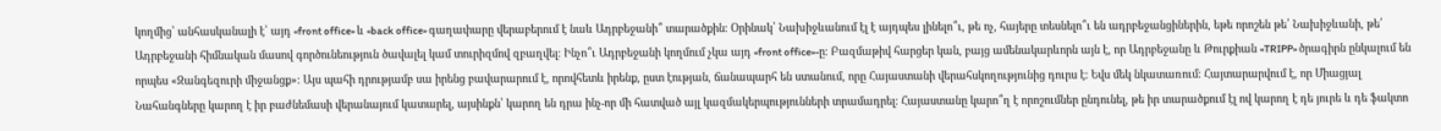կողմից՝ անհասկանալի է՝ այդ «front office» և «back office» գաղափարը վերաբերում է նաև Ադրբեջանի՞ տարածքին։ Օրինակ՝ Նախիջևանում էլ է այդպես լինելո՞ւ, թե ոչ, հայերը տեսնելո՞ւ են ադրբեջանցիներին, եթե որոշեն թե՛ Նախիջևանի, թե՛ Ադրբեջանի հիմնական մասով գործունեություն ծավալել կամ տուրիզմով զբաղվել։ Ինչո՞ւ Ադրբեջանի կողմում չկա այդ «front office»-ը։ Բազմաթիվ հարցեր կան, բայց ամենակարևորն այն է, որ Ադրբեջանը և Թուրքիան «TRIPP» ծրագիրն ընկալում են որպես «Զանգեզուրի միջանցք»։ Այս պահի դրությամբ սա իրենց բավարարում է, որովհետև իրենք, ըստ էության, ճանապարհ են ստանում, որը Հայաստանի վերահսկողությունից դուրս է։ Եվս մեկ նկատառում։ Հայտարարվում է, որ Միացյալ Նահանգները կարող է իր բաժնեմասի վերանայում կատարել, այսինքն՝ կարող են դրա ինչ-որ մի հատված այլ կազմակերպությունների տրամադրել։ Հայաստանը կարո՞ղ է որոշումներ ընդունել, թե իր տարածքում էլ ով կարող է դե յուրե և դե ֆակտո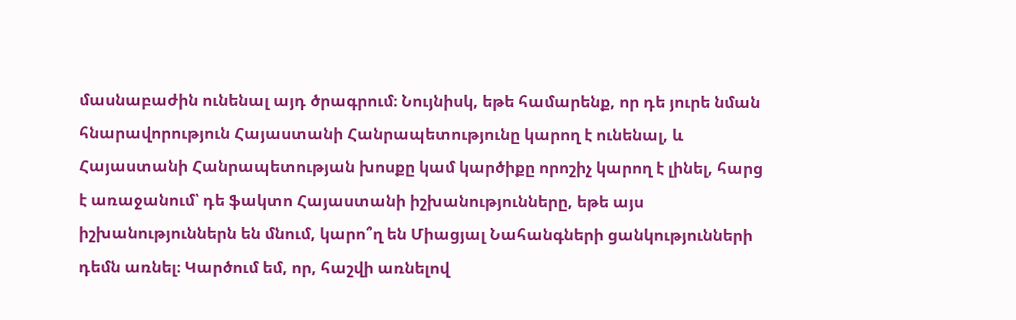մասնաբաժին ունենալ այդ ծրագրում։ Նույնիսկ, եթե համարենք, որ դե յուրե նման հնարավորություն Հայաստանի Հանրապետությունը կարող է ունենալ, և Հայաստանի Հանրապետության խոսքը կամ կարծիքը որոշիչ կարող է լինել, հարց է առաջանում՝ դե ֆակտո Հայաստանի իշխանությունները, եթե այս իշխանություններն են մնում, կարո՞ղ են Միացյալ Նահանգների ցանկությունների դեմն առնել։ Կարծում եմ, որ, հաշվի առնելով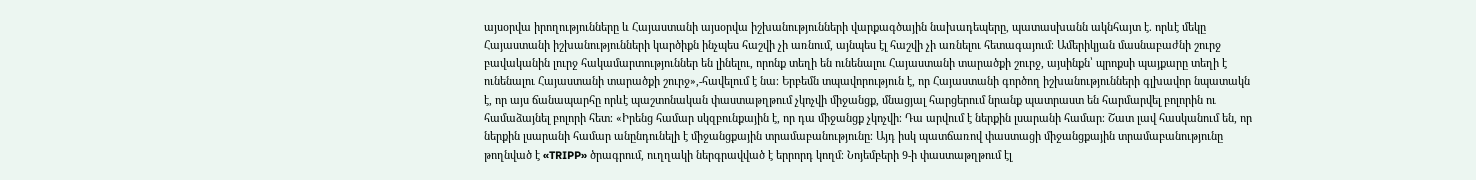այսօրվա իրողությունները և Հայաստանի այսօրվա իշխանությունների վարքագծային նախադեպերը, պատասխանն ակնհայտ է. որևէ մեկը Հայաստանի իշխանությունների կարծիքն ինչպես հաշվի չի առնում, այնպես էլ հաշվի չի առնելու հետագայում։ Ամերիկյան մասնաբաժնի շուրջ բավականին լուրջ հակամարտություններ են լինելու, որոնք տեղի են ունենալու Հայաստանի տարածքի շուրջ, այսինքն՝ պրոքսի պայքարը տեղի է ունենալու Հայաստանի տարածքի շուրջ»,-հավելում է նա։ Երբեմն տպավորություն է, որ Հայաստանի գործող իշխանությունների գլխավոր նպատակն է, որ այս ճանապարհը որևէ պաշտոնական փաստաթղթում չկոչվի միջանցք, մնացյալ հարցերում նրանք պատրաստ են հարմարվել բոլորին ու համաձայնել բոլորի հետ։ «Իրենց համար սկզբունքային է, որ դա միջանցք չկոչվի։ Դա արվում է ներքին լսարանի համար։ Շատ լավ հասկանում են, որ ներքին լսարանի համար անընդունելի է միջանցքային տրամաբանությունը։ Այդ իսկ պատճառով փաստացի միջանցքային տրամաբանությունը թողնված է «TRIPP» ծրագրում, ուղղակի ներգրավված է երրորդ կողմ։ Նոյեմբերի 9-ի փաստաթղթում էլ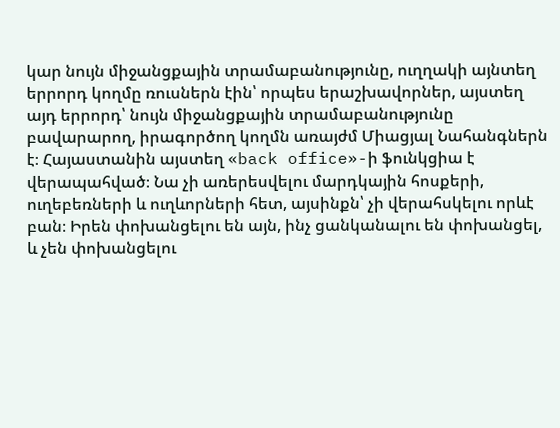կար նույն միջանցքային տրամաբանությունը, ուղղակի այնտեղ երրորդ կողմը ռուսներն էին՝ որպես երաշխավորներ, այստեղ այդ երրորդ՝ նույն միջանցքային տրամաբանությունը բավարարող, իրագործող կողմն առայժմ Միացյալ Նահանգներն է։ Հայաստանին այստեղ «back office»-ի ֆունկցիա է վերապահված։ Նա չի առերեսվելու մարդկային հոսքերի, ուղեբեռների և ուղևորների հետ, այսինքն՝ չի վերահսկելու որևէ բան։ Իրեն փոխանցելու են այն, ինչ ցանկանալու են փոխանցել, և չեն փոխանցելու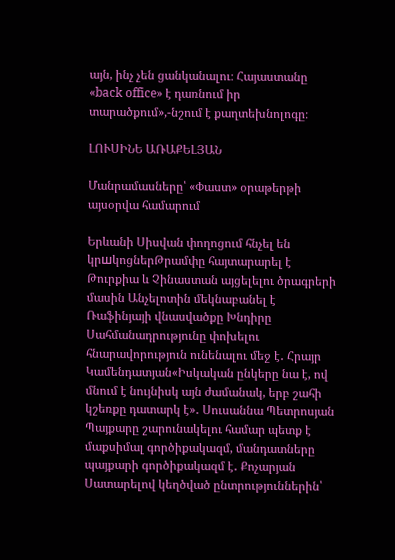այն, ինչ չեն ցանկանալու։ Հայաստանը «back office» է դառնում իր տարածքում»,-նշում է քաղտեխնոլոգը։

ԼՈՒՍԻՆԵ ԱՌԱՔԵԼՅԱՆ

Մանրամասները՝ «Փաստ» օրաթերթի այսօրվա համարում

Երևանի Սիսվան փողոցում հնչել են կրшկոցներԹրամփը հայտարարել է Թուրքիա և Չինաստան այցելելու ծրագրերի մասին Անչելոտին մեկնաբանել է Ռաֆինյայի վնասվածքը Խնդիրը Սահմանադրությունը փոխելու հնարավորություն ունենալու մեջ է․ Հրայր Կամենդատյան«Իսկական ընկերը նա է, ով մնում է նույնիսկ այն ժամանակ, երբ շահի կշեռքը դատարկ է»․ Սուսաննա Պետրոսյան Պայքարը շարունակելու համար պետք է մաքսիմալ գործիքակազմ, մանդատները պայքարի գործիքակազմ է․ Քոչարյան Սատարելով կեղծված ընտրություններին՝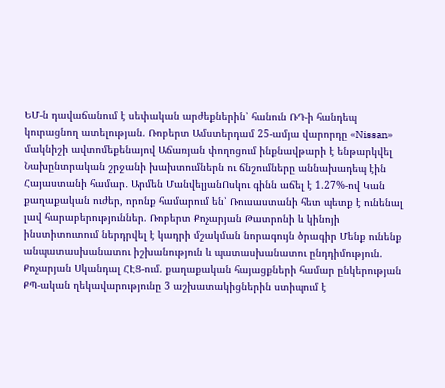ԵՄ-ն դավաճանում է սեփական արժեքներին՝ հանուն ՌԴ-ի հանդեպ կուրացնող ատելության. Ռոբերտ Ամստերդամ 25-ամյա վարորդը «Nissan» մակնիշի ավտոմեքենայով Աճառյան փողոցում ինքնավթարի է ենթարկվել Նախընտրական շրջանի խախտումներն ու ճնշումները աննախադեպ էին Հայաստանի համար․ Արմեն ՄանվելյանՈսկու գինն աճել է 1.27%-ով Կան քաղաքական ուժեր, որոնք համարում են՝ Ռուսաստանի հետ պետք է ունենալ լավ հարաբերություններ. Ռոբերտ Քոչարյան Թատրոնի և կինոյի ինստիտուտում ներդրվել է կադրի մշակման նորագույն ծրագիր Մենք ունենք անպատասխանատու իշխանություն և պատասխանատու ընդդիմություն. Քոչարյան Սկանդալ ՀԷՑ-ում. քաղաքական հայացքների համար ընկերության ՔՊ-ական ղեկավարությունը 3 աշխատակիցներին ստիպում է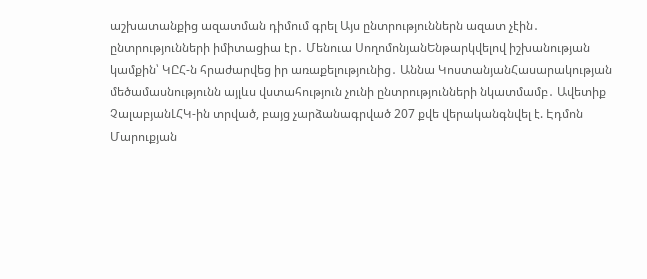աշխատանքից ազատման դիմում գրել Այս ընտրություններն ազատ չէին․ ընտրությունների իմիտացիա էր․ Մենուա ՍողոմոնյանԵնթարկվելով իշխանության կամքին՝ ԿԸՀ-ն հրաժարվեց իր առաքելությունից․ Աննա ԿոստանյանՀասարակության մեծամասնությունն այլևս վստահություն չունի ընտրությունների նկատմամբ․ Ավետիք ՉալաբյանԼՀԿ-ին տրված, բայց չարձանագրված 207 քվե վերականգնվել է. Էդմոն Մարուքյան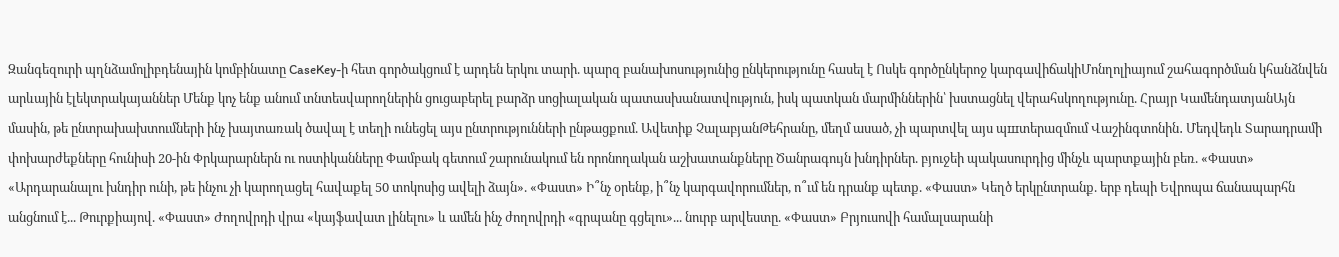Զանգեզուրի պղնձամոլիբդենային կոմբինատը CaseKey-ի հետ գործակցում է արդեն երկու տարի. պարզ բանախոսությունից ընկերությունը հասել է Ոսկե գործընկերոջ կարգավիճակիՄոնղոլիայում շահագործման կհանձնվեն արևային էլեկտրակայաններ Մենք կոչ ենք անում տնտեսվարողներին ցուցաբերել բարձր սոցիալական պատասխանատվություն, իսկ պատկան մարմիններին՝ խստացնել վերահսկողությունը. Հրայր ԿամենդատյանԱյն մասին, թե ընտրախախտումների ինչ խայտառակ ծավալ է տեղի ունեցել այս ընտրությունների ընթացքում. Ավետիք ՉալաբյանԹեհրանը, մեղմ ասած, չի պարտվել այս պшտերազմում Վաշինգտոնին․ Մեդվեդև Տարադրամի փոխարժեքները հունիսի 20-ին Փրկարարներն ու ոստիկանները Փամբակ գետում շարունակում են որոնողական աշխատանքները Ծանրագույն խնդիրներ. բյուջեի պակասուրդից մինչև պարտքային բեռ. «Փաստ» «Արդարանալու խնդիր ունի, թե ինչու չի կարողացել հավաքել 50 տոկոսից ավելի ձայն». «Փաստ» Ի՞նչ օրենք, ի՞նչ կարգավորումներ, ո՞ւմ են դրանք պետք. «Փաստ» Կեղծ երկընտրանք. երբ դեպի Եվրոպա ճանապարհն անցնում է... Թուրքիայով. «Փաստ» Ժողովրդի վրա «կայֆավատ լինելու» և ամեն ինչ ժողովրդի «գրպանը գցելու»... նուրբ արվեստը. «Փաստ» Բրյուսովի համալսարանի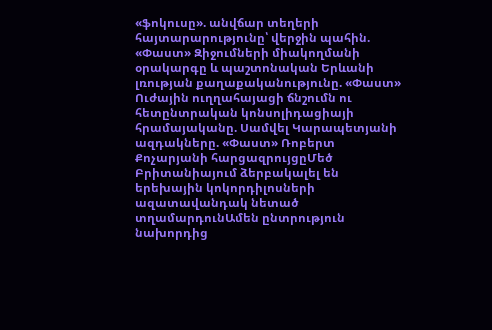«ֆոկուսը». անվճար տեղերի հայտարարությունը՝ վերջին պահին. «Փաստ» Զիջումների միակողմանի օրակարգը և պաշտոնական Երևանի լռության քաղաքականությունը. «Փաստ» Ուժային ուղղահայացի ճնշումն ու հետընտրական կոնսոլիդացիայի հրամայականը. Սամվել Կարապետյանի ազդակները. «Փաստ» Ռոբերտ Քոչարյանի հարցազրույցըՄեծ Բրիտանիայում ձերբակալել են երեխային կոկորդիլոսների ազատավանդակ նետած տղամարդունԱմեն ընտրություն նախորդից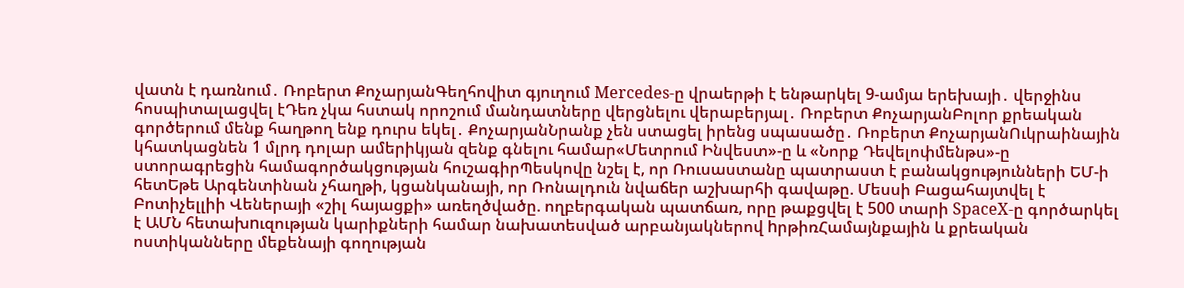վատն է դառնում․ Ռոբերտ ՔոչարյանԳեղհովիտ գյուղում Mercedes-ը վրաերթի է ենթարկել 9-ամյա երեխայի․ վերջինս հոսպիտալացվել էԴեռ չկա հստակ որոշում մանդատները վերցնելու վերաբերյալ․ Ռոբերտ ՔոչարյանԲոլոր քրեական գործերում մենք հաղթող ենք դուրս եկել․ ՔոչարյանՆրանք չեն ստացել իրենց սպասածը․ Ռոբերտ ՔոչարյանՈւկրաինային կհատկացնեն 1 մլրդ դոլար ամերիկյան զենք գնելու համար«Մետրում Ինվեստ»-ը և «Նորք Դեվելոփմենթս»-ը ստորագրեցին համագործակցության հուշագիրՊեսկովը նշել է, որ Ռուսաստանը պատրաստ է բանակցությունների ԵՄ-ի հետԵթե Արգենտինան չհաղթի, կցանկանայի, որ Ռոնալդուն նվաճեր աշխարհի գավաթը. Մեսսի Բացահայտվել է Բոտիչելլիի Վեներայի «շիլ հայացքի» առեղծվածը. ողբերգական պատճառ, որը թաքցվել է 500 տարի SpaceX-ը գործարկել է ԱՄՆ հետախnւզության կարիքների համար նախատեսված արբանյակներով hրթիռՀամայնքային և քրեական ոստիկանները մեքենայի գողության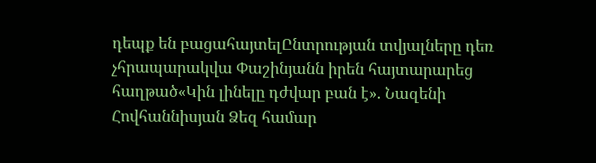դեպք են բացահայտելԸնտրության տվյալները դեռ չհրապարակվա Փաշինյանն իրեն հայտարարեց հաղթած«Կին լինելը դժվար բան է». Նազենի Հովհաննիսյան Ձեզ համար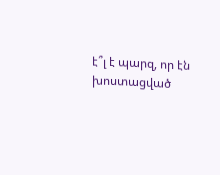է՞լ է պարզ, որ էն խոստացված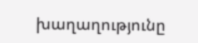խաղաղությունը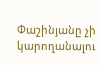Փաշինյանը չի կարողանալու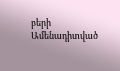բերի
Ամենադիտված